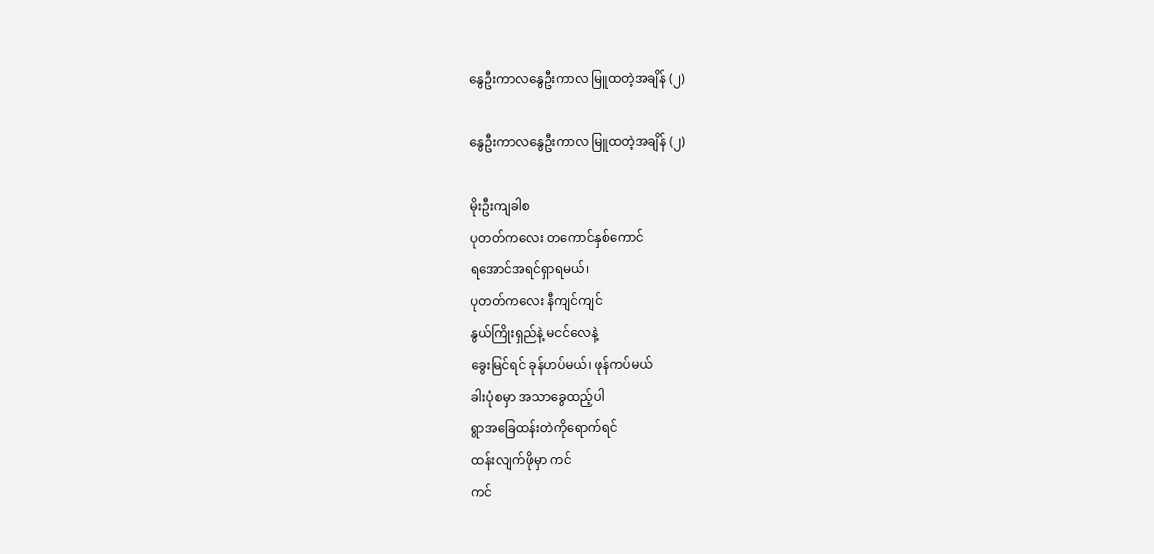နွေဦးကာလနွေဦးကာလ မြူထတဲ့အချိန် (၂)

နွေဦးကာလနွေဦးကာလ မြူထတဲ့အချိန် (၂)

မိုးဦးကျခါစ
ပုတတ်ကလေး တကောင်နှစ်ကောင်
ရအောင်အရင်ရှာရမယ်၊
ပုတတ်ကလေး နီကျင်ကျင်
နွယ်ကြိုးရှည်နဲ့ မငင်လေနဲ့
ခွေးမြင်ရင် ခုန်ဟပ်မယ်၊ ဖုန်ကပ်မယ်
ခါးပုံစမှာ အသာခွေထည့်ပါ
ရွာအခြေထန်းတဲကိုရောက်ရင်
ထန်းလျက်ဖိုမှာ ကင်
ကင်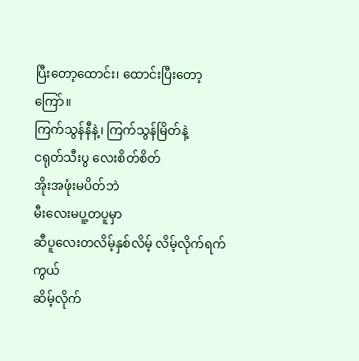ပြီးတော့ထောင်း၊ ထောင်းပြီးတော့ကြော်။
ကြက်သွန်နီနဲ့၊ ကြက်သွန်မြိတ်နဲ့
ငရုတ်သီးပွ လေးစိတ်စိတ်
အိုးအဖုံးမပိတ်ဘဲ
မီးလေးမပူ့တပူမှာ
ဆီပူလေးတလိမ့်နှစ်လိမ့် လိမ့်လိုက်ရက်ကွယ်
ဆိမ့်လိုက်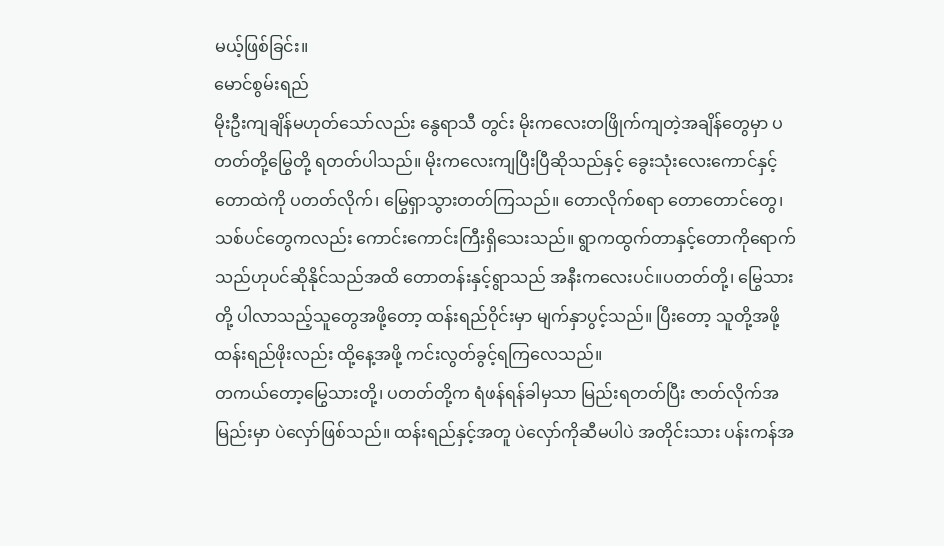မယ့်ဖြစ်ခြင်း။
မောင်စွမ်းရည်
မိုးဦးကျချိန်မဟုတ်သော်လည်း နွေရာသီ တွင်း မိုးကလေးတဖြိုက်ကျတဲ့အချိန်တွေမှာ ပတတ်တို့မြွေတို့ ရတတ်ပါသည်။ မိုးကလေးကျပြီးပြီဆိုသည်နှင့် ခွေးသုံးလေးကောင်နှင့် တောထဲကို ပတတ်လိုက်၊ မြွေရှာသွားတတ်ကြသည်။ တောလိုက်စရာ တောတောင်တွေ၊ သစ်ပင်တွေကလည်း ကောင်းကောင်းကြီးရှိသေးသည်။ ရွာကထွက်တာနှင့်တောကိုရောက်သည်ဟုပင်ဆိုနိုင်သည်အထိ တောတန်းနှင့်ရွာသည် အနီးကလေးပင်။ပတတ်တို့၊ မြွေသားတို့ ပါလာသည့်သူတွေအဖို့တော့ ထန်းရည်ဝိုင်းမှာ မျက်နှာပွင့်သည်။ ပြီးတော့ သူတို့အဖို့ ထန်းရည်ဖိုးလည်း ထို့နေ့အဖို့ ကင်းလွတ်ခွင့်ရကြလေသည်။
တကယ်တော့မြွေသားတို့၊ ပတတ်တို့က ရံဖန်ရန်ခါမှသာ မြည်းရတတ်ပြီး ဇာတ်လိုက်အမြည်းမှာ ပဲလှော်ဖြစ်သည်။ ထန်းရည်နှင့်အတူ ပဲလှော်ကိုဆီမပါပဲ အတိုင်းသား ပန်းကန်အ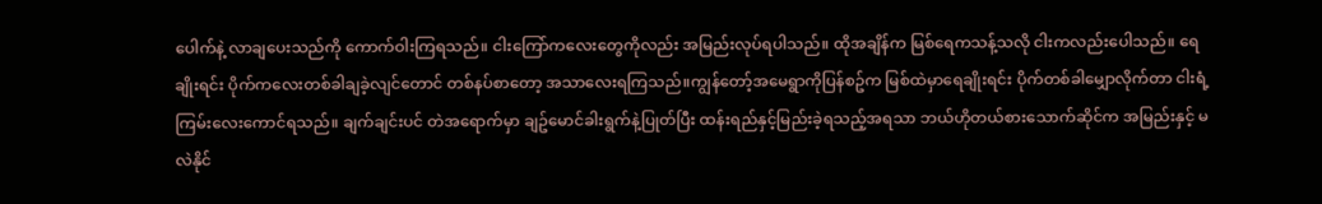ပေါက်နဲ့ လာချပေးသည်ကို ကောက်ဝါးကြရသည်။ ငါးကြော်ကလေးတွေကိုလည်း အမြည်းလုပ်ရပါသည်။ ထိုအချိန်က မြစ်ရေကသန့်သလို ငါးကလည်းပေါသည်။ ရေချိုးရင်း ပိုက်ကလေးတစ်ခါချခဲ့လျင်တောင် တစ်နပ်စာတော့ အသာလေးရကြသည်။ကျွန်တော့်အမေရွာကိုပြန်စဥ်က မြစ်ထဲမှာရေချိုးရင်း ပိုက်တစ်ခါမျှောလိုက်တာ ငါးရံ့ကြမ်းလေးကောင်ရသည်။ ချက်ချင်းပင် တဲအရောက်မှာ ချဥ်မောင်ခါးရွက်နဲ့ပြုတ်ပြီး ထန်းရည်နှင့်မြည်းခဲ့ရသည့်အရသာ ဘယ်ဟိုတယ်စားသောက်ဆိုင်က အမြည်းနှင့် မလဲနိုင်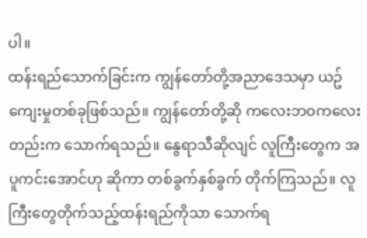ပါ။
ထန်းရည်သောက်ခြင်းက ကျွန်တော်တို့အညာဒေသမှာ ယဥ်ကျေးမှုတစ်ခုဖြစ်သည်။ ကျွန်တော်တို့ဆို ကလေးဘဝကလေးတည်းက သောက်ရသည်။ နွေရာသီဆိုလျင် လူကြီးတွေက အပူကင်းအောင်ဟု ဆိုကာ တစ်ခွက်နှစ်ခွက် တိုက်ကြသည်။ လူကြီးတွေတိုက်သည့်ထန်းရည်ကိုသာ သောက်ရ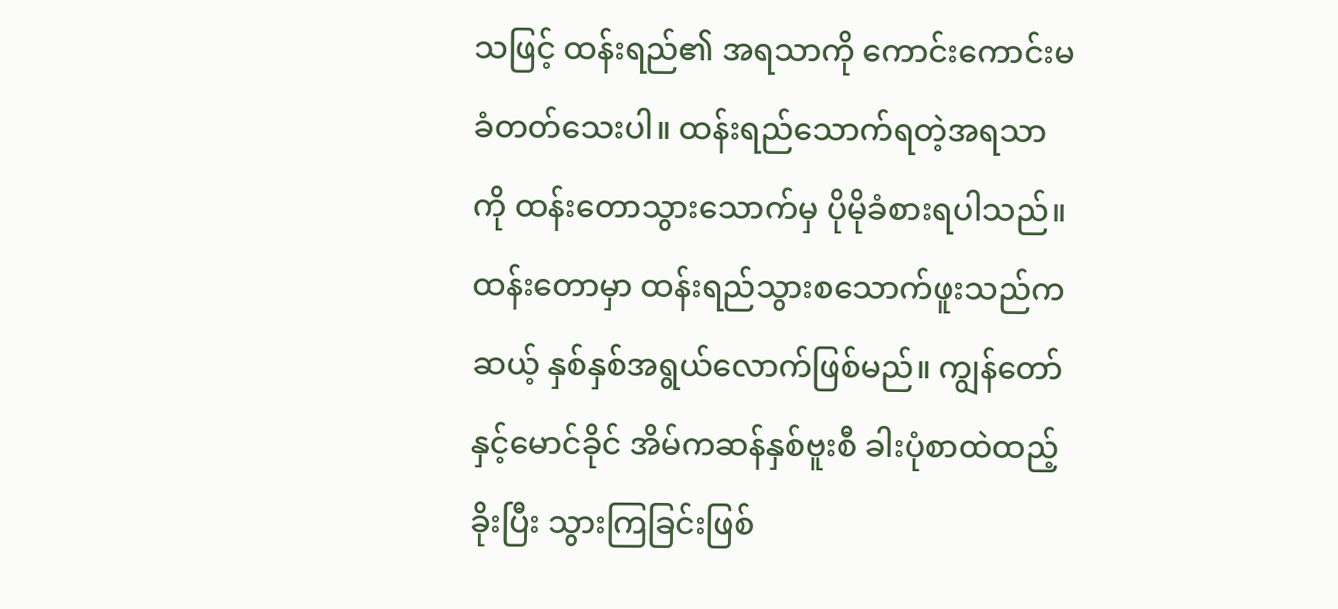သဖြင့် ထန်းရည်၏ အရသာကို ကောင်းကောင်းမခံတတ်သေးပါ။ ထန်းရည်သောက်ရတဲ့အရသာကို ထန်းတောသွားသောက်မှ ပိုမိုခံစားရပါသည်။
ထန်းတောမှာ ထန်းရည်သွားစသောက်ဖူးသည်က ဆယ့် နှစ်နှစ်အရွယ်လောက်ဖြစ်မည်။ ကျွန်တော်နှင့်မောင်ခိုင် အိမ်ကဆန်နှစ်ဗူးစီ ခါးပုံစာထဲထည့်ခိုးပြီး သွားကြခြင်းဖြစ်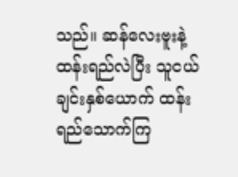သည်။ ဆန်လေးဗူးနဲ့ထန်းရည်လဲပြီး သူငယ်ချင်းနှစ်ယောက် ထန်းရည်သောက်ကြ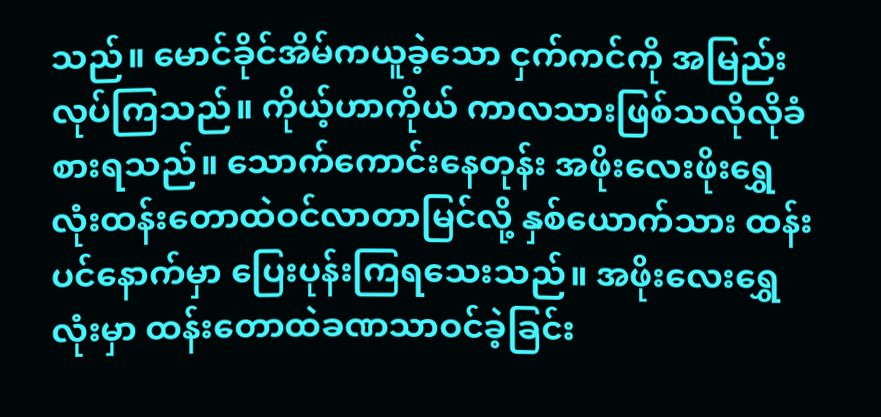သည်။ မောင်ခိုင်အိမ်ကယူခဲ့သော ငှက်ကင်ကို အမြည်းလုပ်ကြသည်။ ကိုယ့်ဟာကိုယ် ကာလသားဖြစ်သလိုလိုခံစားရသည်။ သောက်ကောင်းနေတုန်း အဖိုးလေးဖိုးရွှေလုံးထန်းတောထဲဝင်လာတာမြင်လို့ နှစ်ယောက်သား ထန်းပင်နောက်မှာ ပြေးပုန်းကြရသေးသည်။ အဖိုးလေးရွှေလုံးမှာ ထန်းတောထဲခဏသာဝင်ခဲ့ခြင်း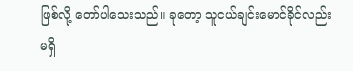ဖြစ်လို့ တော်ပါသေးသည်။ ခုတော့ သူငယ်ချင်းမောင်ခိုင်လည်း မရှိ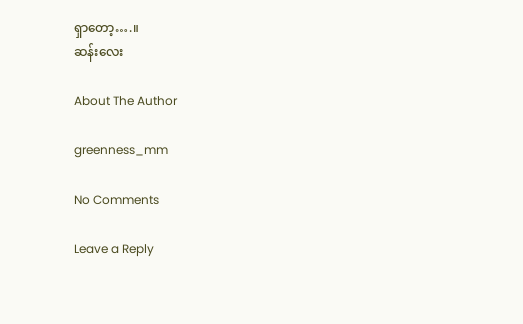ရှာတော့….။
ဆန်းလေး

About The Author

greenness_mm

No Comments

Leave a Reply